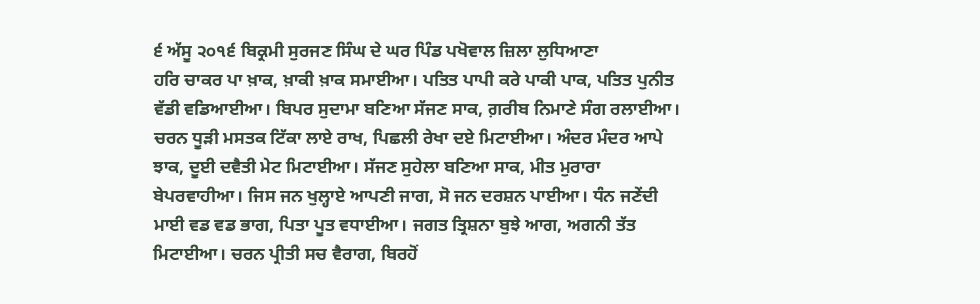੬ ਅੱਸੂ ੨੦੧੬ ਬਿਕ੍ਰਮੀ ਸੁਰਜਣ ਸਿੰਘ ਦੇ ਘਰ ਪਿੰਡ ਪਖੋਵਾਲ ਜ਼ਿਲਾ ਲੁਧਿਆਣਾ
ਹਰਿ ਚਾਕਰ ਪਾ ਖ਼ਾਕ, ਖ਼ਾਕੀ ਖ਼ਾਕ ਸਮਾਈਆ। ਪਤਿਤ ਪਾਪੀ ਕਰੇ ਪਾਕੀ ਪਾਕ, ਪਤਿਤ ਪੁਨੀਤ ਵੱਡੀ ਵਡਿਆਈਆ। ਬਿਪਰ ਸੁਦਾਮਾ ਬਣਿਆ ਸੱਜਣ ਸਾਕ, ਗ਼ਰੀਬ ਨਿਮਾਣੇ ਸੰਗ ਰਲਾਈਆ। ਚਰਨ ਧੂੜੀ ਮਸਤਕ ਟਿੱਕਾ ਲਾਏ ਰਾਖ, ਪਿਛਲੀ ਰੇਖਾ ਦਏ ਮਿਟਾਈਆ। ਅੰਦਰ ਮੰਦਰ ਆਪੇ ਝਾਕ, ਦੂਈ ਦਵੈਤੀ ਮੇਟ ਮਿਟਾਈਆ। ਸੱਜਣ ਸੁਹੇਲਾ ਬਣਿਆ ਸਾਕ, ਮੀਤ ਮੁਰਾਰਾ ਬੇਪਰਵਾਹੀਆ। ਜਿਸ ਜਨ ਖੁਲ੍ਹਾਏ ਆਪਣੀ ਜਾਗ, ਸੋ ਜਨ ਦਰਸ਼ਨ ਪਾਈਆ। ਧੰਨ ਜਣੇਂਦੀ ਮਾਈ ਵਡ ਵਡ ਭਾਗ, ਪਿਤਾ ਪੂਤ ਵਧਾਈਆ। ਜਗਤ ਤ੍ਰਿਸ਼ਨਾ ਬੁਝੇ ਆਗ, ਅਗਨੀ ਤੱਤ ਮਿਟਾਈਆ। ਚਰਨ ਪ੍ਰੀਤੀ ਸਚ ਵੈਰਾਗ, ਬਿਰਹੋਂ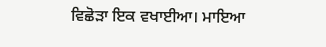ਵਿਛੋੜਾ ਇਕ ਵਖਾਈਆ। ਮਾਇਆ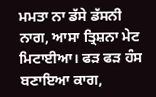ਮਮਤਾ ਨਾ ਡੱਸੇ ਡੱਸਨੀ ਨਾਗ, ਆਸਾ ਤ੍ਰਿਸ਼ਨਾ ਮੇਟ ਮਿਟਾਈਆ। ਫੜ ਫੜ ਹੰਸ ਬਣਾਇਆ ਕਾਗ,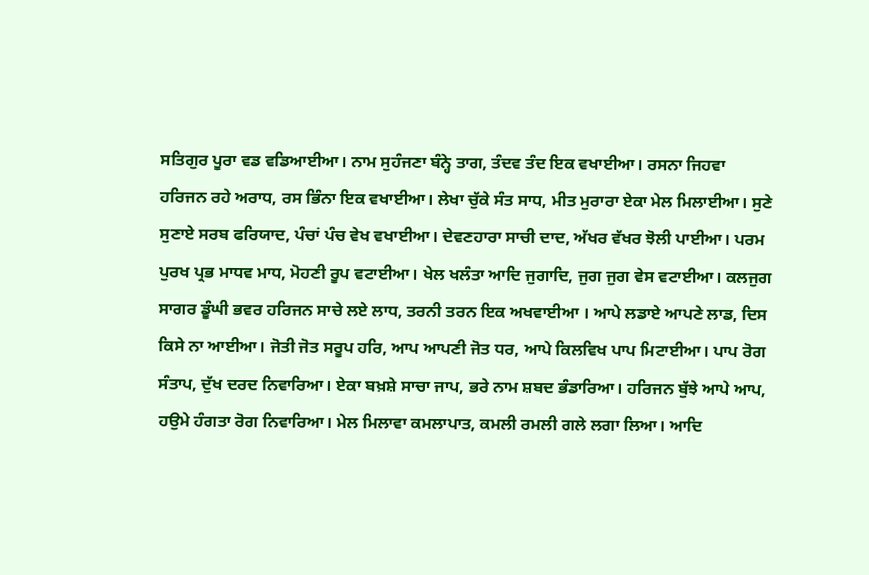ਸਤਿਗੁਰ ਪੂਰਾ ਵਡ ਵਡਿਆਈਆ। ਨਾਮ ਸੁਹੰਜਣਾ ਬੰਨ੍ਹੇ ਤਾਗ, ਤੰਦਵ ਤੰਦ ਇਕ ਵਖਾਈਆ। ਰਸਨਾ ਜਿਹਵਾ ਹਰਿਜਨ ਰਹੇ ਅਰਾਧ, ਰਸ ਭਿੰਨਾ ਇਕ ਵਖਾਈਆ। ਲੇਖਾ ਚੁੱਕੇ ਸੰਤ ਸਾਧ, ਮੀਤ ਮੁਰਾਰਾ ਏਕਾ ਮੇਲ ਮਿਲਾਈਆ। ਸੁਣੇ ਸੁਣਾਏ ਸਰਬ ਫਰਿਯਾਦ, ਪੰਚਾਂ ਪੰਚ ਵੇਖ ਵਖਾਈਆ। ਦੇਵਣਹਾਰਾ ਸਾਚੀ ਦਾਦ, ਅੱਖਰ ਵੱਖਰ ਝੋਲੀ ਪਾਈਆ। ਪਰਮ ਪੁਰਖ ਪ੍ਰਭ ਮਾਧਵ ਮਾਧ, ਮੋਹਣੀ ਰੂਪ ਵਟਾਈਆ। ਖੇਲ ਖਲੰਤਾ ਆਦਿ ਜੁਗਾਦਿ, ਜੁਗ ਜੁਗ ਵੇਸ ਵਟਾਈਆ। ਕਲਜੁਗ ਸਾਗਰ ਡੂੰਘੀ ਭਵਰ ਹਰਿਜਨ ਸਾਚੇ ਲਏ ਲਾਧ, ਤਰਨੀ ਤਰਨ ਇਕ ਅਖਵਾਈਆ । ਆਪੇ ਲਡਾਏ ਆਪਣੇ ਲਾਡ, ਦਿਸ ਕਿਸੇ ਨਾ ਆਈਆ। ਜੋਤੀ ਜੋਤ ਸਰੂਪ ਹਰਿ, ਆਪ ਆਪਣੀ ਜੋਤ ਧਰ, ਆਪੇ ਕਿਲਵਿਖ ਪਾਪ ਮਿਟਾਈਆ। ਪਾਪ ਰੋਗ ਸੰਤਾਪ, ਦੁੱਖ ਦਰਦ ਨਿਵਾਰਿਆ। ਏਕਾ ਬਖ਼ਸ਼ੇ ਸਾਚਾ ਜਾਪ, ਭਰੇ ਨਾਮ ਸ਼ਬਦ ਭੰਡਾਰਿਆ। ਹਰਿਜਨ ਬੁੱਝੇ ਆਪੇ ਆਪ, ਹਉਮੇ ਹੰਗਤਾ ਰੋਗ ਨਿਵਾਰਿਆ। ਮੇਲ ਮਿਲਾਵਾ ਕਮਲਾਪਾਤ, ਕਮਲੀ ਰਮਲੀ ਗਲੇ ਲਗਾ ਲਿਆ। ਆਦਿ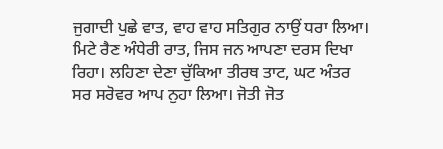ਜੁਗਾਦੀ ਪੁਛੇ ਵਾਤ, ਵਾਹ ਵਾਹ ਸਤਿਗੁਰ ਨਾਉਂ ਧਰਾ ਲਿਆ। ਮਿਟੇ ਰੈਣ ਅੰਧੇਰੀ ਰਾਤ, ਜਿਸ ਜਨ ਆਪਣਾ ਦਰਸ ਦਿਖਾ ਰਿਹਾ। ਲਹਿਣਾ ਦੇਣਾ ਚੁੱਕਿਆ ਤੀਰਥ ਤਾਟ, ਘਟ ਅੰਤਰ ਸਰ ਸਰੋਵਰ ਆਪ ਨੁਹਾ ਲਿਆ। ਜੋਤੀ ਜੋਤ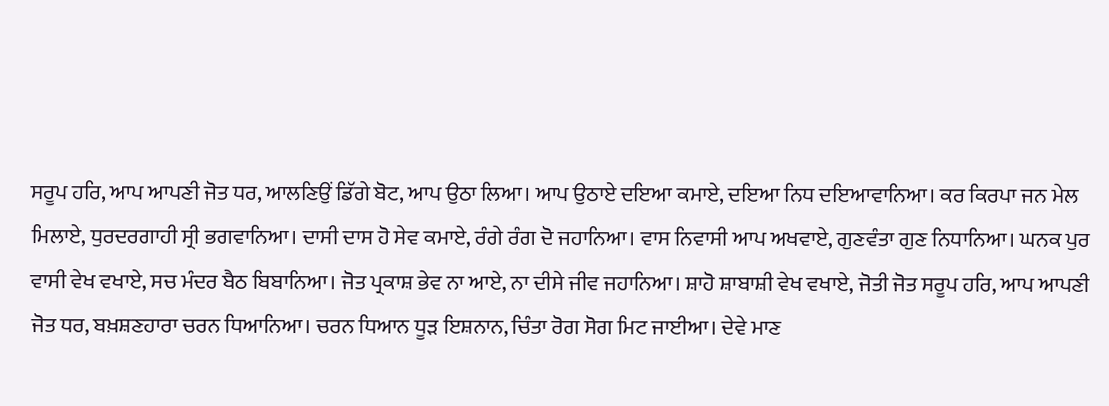ਸਰੂਪ ਹਰਿ, ਆਪ ਆਪਣੀ ਜੋਤ ਧਰ, ਆਲਣਿਉਂ ਡਿੱਗੇ ਬੋਟ, ਆਪ ਉਠਾ ਲਿਆ। ਆਪ ਉਠਾਏ ਦਇਆ ਕਮਾਏ, ਦਇਆ ਨਿਧ ਦਇਆਵਾਨਿਆ। ਕਰ ਕਿਰਪਾ ਜਨ ਮੇਲ ਮਿਲਾਏ, ਧੁਰਦਰਗਾਹੀ ਸ੍ਰੀ ਭਗਵਾਨਿਆ। ਦਾਸੀ ਦਾਸ ਹੋ ਸੇਵ ਕਮਾਏ, ਰੰਗੇ ਰੰਗ ਦੋ ਜਹਾਨਿਆ। ਵਾਸ ਨਿਵਾਸੀ ਆਪ ਅਖਵਾਏ, ਗੁਣਵੰਤਾ ਗੁਣ ਨਿਧਾਨਿਆ। ਘਨਕ ਪੁਰ ਵਾਸੀ ਵੇਖ ਵਖਾਏ, ਸਚ ਮੰਦਰ ਬੈਠ ਬਿਬਾਨਿਆ। ਜੋਤ ਪ੍ਰਕਾਸ਼ ਭੇਵ ਨਾ ਆਏ, ਨਾ ਦੀਸੇ ਜੀਵ ਜਹਾਨਿਆ। ਸ਼ਾਹੋ ਸ਼ਾਬਾਸ਼ੀ ਵੇਖ ਵਖਾਏ, ਜੋਤੀ ਜੋਤ ਸਰੂਪ ਹਰਿ, ਆਪ ਆਪਣੀ ਜੋਤ ਧਰ, ਬਖ਼ਸ਼ਣਹਾਰਾ ਚਰਨ ਧਿਆਨਿਆ। ਚਰਨ ਧਿਆਨ ਧੂੜ ਇਸ਼ਨਾਨ, ਚਿੰਤਾ ਰੋਗ ਸੋਗ ਮਿਟ ਜਾਈਆ। ਦੇਵੇ ਮਾਣ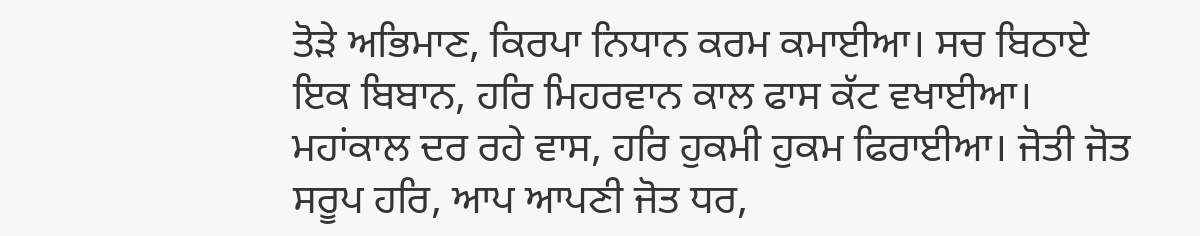ਤੋੜੇ ਅਭਿਮਾਣ, ਕਿਰਪਾ ਨਿਧਾਨ ਕਰਮ ਕਮਾਈਆ। ਸਚ ਬਿਠਾਏ ਇਕ ਬਿਬਾਨ, ਹਰਿ ਮਿਹਰਵਾਨ ਕਾਲ ਫਾਸ ਕੱਟ ਵਖਾਈਆ। ਮਹਾਂਕਾਲ ਦਰ ਰਹੇ ਵਾਸ, ਹਰਿ ਹੁਕਮੀ ਹੁਕਮ ਫਿਰਾਈਆ। ਜੋਤੀ ਜੋਤ ਸਰੂਪ ਹਰਿ, ਆਪ ਆਪਣੀ ਜੋਤ ਧਰ,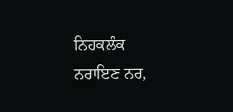ਨਿਹਕਲੰਕ ਨਰਾਇਣ ਨਰ,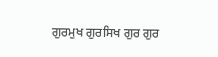ਗੁਰਮੁਖ ਗੁਰਸਿਖ ਗੁਰ ਗੁਰ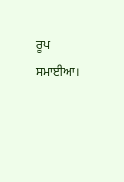ਰੂਪ ਸਮਾਈਆ।